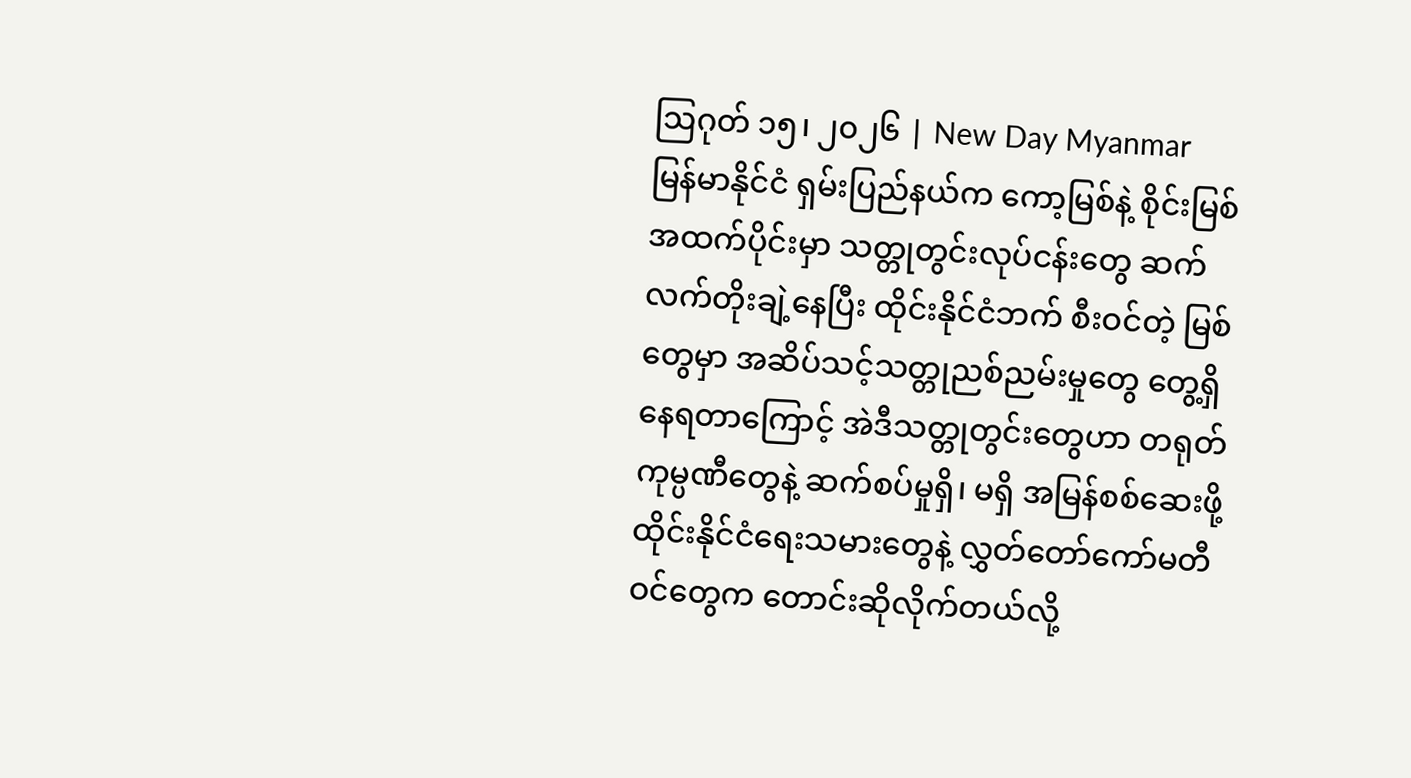ဩဂုတ် ၁၅၊ ၂၀၂၆ | New Day Myanmar
မြန်မာနိုင်ငံ ရှမ်းပြည်နယ်က ကော့မြစ်နဲ့ စိုင်းမြစ်အထက်ပိုင်းမှာ သတ္တုတွင်းလုပ်ငန်းတွေ ဆက်လက်တိုးချဲ့နေပြီး ထိုင်းနိုင်ငံဘက် စီးဝင်တဲ့ မြစ်တွေမှာ အဆိပ်သင့်သတ္တုညစ်ညမ်းမှုတွေ တွေ့ရှိနေရတာကြောင့် အဲဒီသတ္တုတွင်းတွေဟာ တရုတ်ကုမ္ပဏီတွေနဲ့ ဆက်စပ်မှုရှိ၊ မရှိ အမြန်စစ်ဆေးဖို့ ထိုင်းနိုင်ငံရေးသမားတွေနဲ့ လွှတ်တော်ကော်မတီဝင်တွေက တောင်းဆိုလိုက်တယ်လို့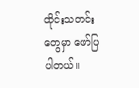ထိုင်းသတင်းတွေမှာ ဖော်ပြပါတယ်။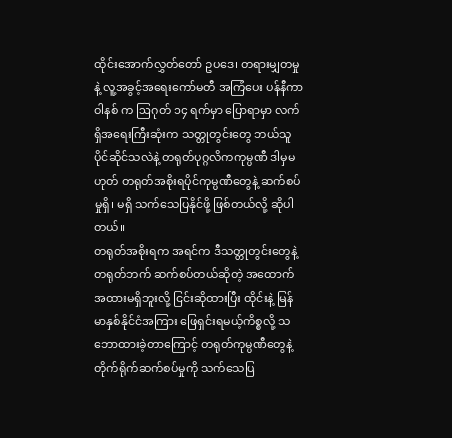ထိုင်းအောက်လွှတ်တော် ဥပဒေ၊ တရားမျှတမှုနဲ့ လူ့အခွင့်အရေးကော်မတီ အကြံပေး ပန်နီကာ ဝါနစ် က ဩဂုတ် ၁၄ ရက်မှာ ပြောရာမှာ လက်ရှိအရေးကြီးဆုံးက သတ္တုတွင်းတွေ ဘယ်သူပိုင်ဆိုင်သလဲနဲ့ တရုတ်ပုဂ္ဂလိကကုမ္ပဏီ ဒါမှမဟုတ် တရုတ်အစိုးရပိုင်ကုမ္ပဏီတွေနဲ့ ဆက်စပ်မှုရှိ၊ မရှိ သက်သေပြနိုင်ဖို့ ဖြစ်တယ်လို့ ဆိုပါတယ်။
တရုတ်အစိုးရက အရင်က ဒီသတ္တုတွင်းတွေနဲ့ တရုတ်ဘက် ဆက်စပ်တယ်ဆိုတဲ့ အထောက်အထားမရှိဘူးလို့ ငြင်းဆိုထားပြီး ထိုင်းနဲ့ မြန်မာနှစ်နိုင်ငံအကြား ဖြေရှင်းရမယ့်ကိစ္စလို့ သဘောထားခဲ့တာကြောင့် တရုတ်ကုမ္ပဏီတွေနဲ့ တိုက်ရိုက်ဆက်စပ်မှုကို သက်သေပြ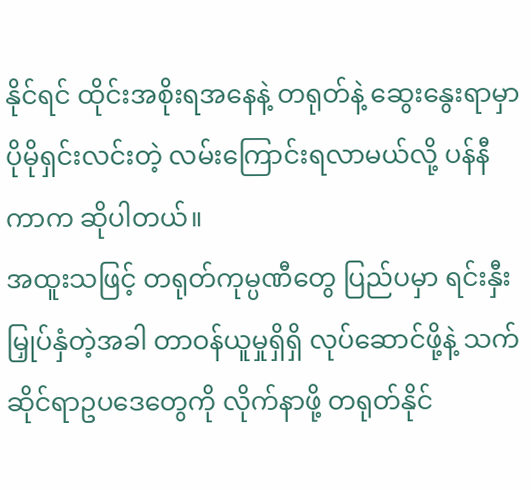နိုင်ရင် ထိုင်းအစိုးရအနေနဲ့ တရုတ်နဲ့ ဆွေးနွေးရာမှာ ပိုမိုရှင်းလင်းတဲ့ လမ်းကြောင်းရလာမယ်လို့ ပန်နီကာက ဆိုပါတယ်။
အထူးသဖြင့် တရုတ်ကုမ္ပဏီတွေ ပြည်ပမှာ ရင်းနှီးမြှုပ်နှံတဲ့အခါ တာဝန်ယူမှုရှိရှိ လုပ်ဆောင်ဖို့နဲ့ သက်ဆိုင်ရာဥပဒေတွေကို လိုက်နာဖို့ တရုတ်နိုင်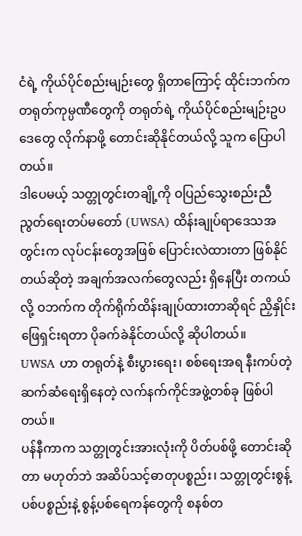ငံရဲ့ ကိုယ်ပိုင်စည်းမျဉ်းတွေ ရှိတာကြောင့် ထိုင်းဘက်က တရုတ်ကုမ္ပဏီတွေကို တရုတ်ရဲ့ ကိုယ်ပိုင်စည်းမျဉ်းဥပဒေတွေ လိုက်နာဖို့ တောင်းဆိုနိုင်တယ်လို့ သူက ပြောပါတယ်။
ဒါပေမယ့် သတ္တုတွင်းတချို့ကို ဝပြည်သွေးစည်းညီညွတ်ရေးတပ်မတော် (UWSA) ထိန်းချုပ်ရာဒေသအတွင်းက လုပ်ငန်းတွေအဖြစ် ပြောင်းလဲထားတာ ဖြစ်နိုင်တယ်ဆိုတဲ့ အချက်အလက်တွေလည်း ရှိနေပြီး တကယ်လို့ ဝဘက်က တိုက်ရိုက်ထိန်းချုပ်ထားတာဆိုရင် ညှိနှိုင်းဖြေရှင်းရတာ ပိုခက်ခဲနိုင်တယ်လို့ ဆိုပါတယ်။
UWSA ဟာ တရုတ်နဲ့ စီးပွားရေး၊ စစ်ရေးအရ နီးကပ်တဲ့ ဆက်ဆံရေးရှိနေတဲ့ လက်နက်ကိုင်အဖွဲ့တစ်ခု ဖြစ်ပါတယ်။
ပန်နီကာက သတ္တုတွင်းအားလုံးကို ပိတ်ပစ်ဖို့ တောင်းဆိုတာ မဟုတ်ဘဲ အဆိပ်သင့်ဓာတုပစ္စည်း၊ သတ္တုတွင်းစွန့်ပစ်ပစ္စည်းနဲ့ စွန့်ပစ်ရေကန်တွေကို စနစ်တ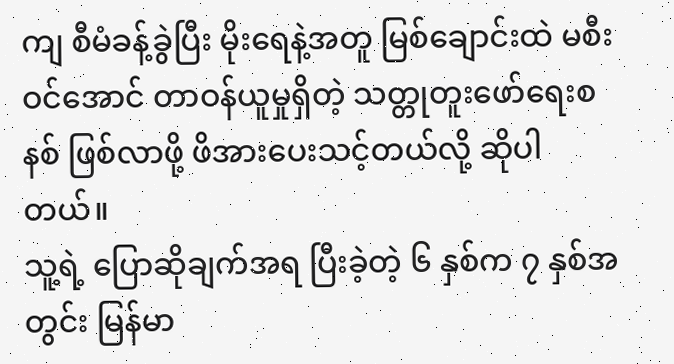ကျ စီမံခန့်ခွဲပြီး မိုးရေနဲ့အတူ မြစ်ချောင်းထဲ မစီးဝင်အောင် တာဝန်ယူမှုရှိတဲ့ သတ္တုတူးဖော်ရေးစနစ် ဖြစ်လာဖို့ ဖိအားပေးသင့်တယ်လို့ ဆိုပါတယ်။
သူ့ရဲ့ ပြောဆိုချက်အရ ပြီးခဲ့တဲ့ ၆ နှစ်က ၇ နှစ်အတွင်း မြန်မာ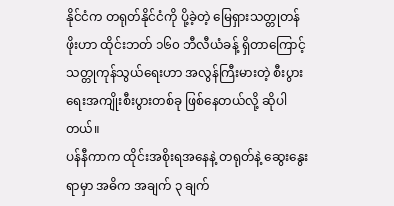နိုင်ငံက တရုတ်နိုင်ငံကို ပို့ခဲ့တဲ့ မြေရှားသတ္တုတန်ဖိုးဟာ ထိုင်းဘတ် ၁၆၀ ဘီလီယံခန့် ရှိတာကြောင့် သတ္တုကုန်သွယ်ရေးဟာ အလွန်ကြီးမားတဲ့ စီးပွားရေးအကျိုးစီးပွားတစ်ခု ဖြစ်နေတယ်လို့ ဆိုပါတယ်။
ပန်နီကာက ထိုင်းအစိုးရအနေနဲ့ တရုတ်နဲ့ ဆွေးနွေးရာမှာ အဓိက အချက် ၃ ချက်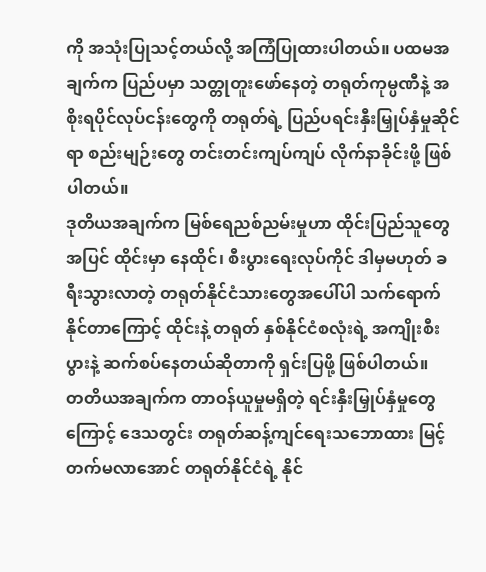ကို အသုံးပြုသင့်တယ်လို့ အကြံပြုထားပါတယ်။ ပထမအချက်က ပြည်ပမှာ သတ္တုတူးဖော်နေတဲ့ တရုတ်ကုမ္ပဏီနဲ့ အစိုးရပိုင်လုပ်ငန်းတွေကို တရုတ်ရဲ့ ပြည်ပရင်းနှီးမြှုပ်နှံမှုဆိုင်ရာ စည်းမျဉ်းတွေ တင်းတင်းကျပ်ကျပ် လိုက်နာခိုင်းဖို့ ဖြစ်ပါတယ်။
ဒုတိယအချက်က မြစ်ရေညစ်ညမ်းမှုဟာ ထိုင်းပြည်သူတွေအပြင် ထိုင်းမှာ နေထိုင်၊ စီးပွားရေးလုပ်ကိုင် ဒါမှမဟုတ် ခရီးသွားလာတဲ့ တရုတ်နိုင်ငံသားတွေအပေါ်ပါ သက်ရောက်နိုင်တာကြောင့် ထိုင်းနဲ့ တရုတ် နှစ်နိုင်ငံစလုံးရဲ့ အကျိုးစီးပွားနဲ့ ဆက်စပ်နေတယ်ဆိုတာကို ရှင်းပြဖို့ ဖြစ်ပါတယ်။
တတိယအချက်က တာဝန်ယူမှုမရှိတဲ့ ရင်းနှီးမြှုပ်နှံမှုတွေကြောင့် ဒေသတွင်း တရုတ်ဆန့်ကျင်ရေးသဘောထား မြင့်တက်မလာအောင် တရုတ်နိုင်ငံရဲ့ နိုင်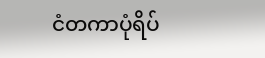ငံတကာပုံရိပ်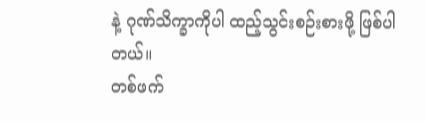နဲ့ ဂုဏ်သိက္ခာကိုပါ ထည့်သွင်းစဉ်းစားဖို့ ဖြစ်ပါတယ်။
တစ်ဖက်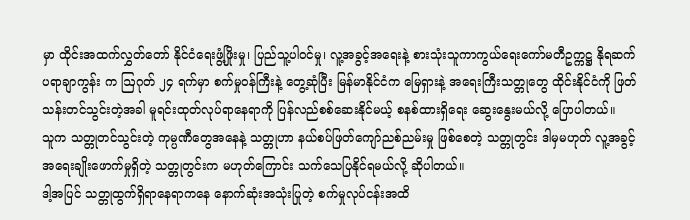မှာ ထိုင်းအထက်လွှတ်တော် နိုင်ငံရေးဖွံ့ဖြိုးမှု၊ ပြည်သူ့ပါဝင်မှု၊ လူ့အခွင့်အရေးနဲ့ စားသုံးသူကာကွယ်ရေးကော်မတီဥက္ကဋ္ဌ နိုရဆက် ပရာချာကွန်း က ဩဂုတ် ၂၄ ရက်မှာ စက်မှုဝန်ကြီးနဲ့ တွေ့ဆုံပြီး မြန်မာနိုင်ငံက မြေရှားနဲ့ အရေးကြီးသတ္တုတွေ ထိုင်းနိုင်ငံကို ဖြတ်သန်းတင်သွင်းတဲ့အခါ မူရင်းထုတ်လုပ်ရာနေရာကို ပြန်လည်စစ်ဆေးနိုင်မယ့် စနစ်ထားရှိရေး ဆွေးနွေးမယ်လို့ ပြောပါတယ်။
သူက သတ္တုတင်သွင်းတဲ့ ကုမ္ပဏီတွေအနေနဲ့ သတ္တုဟာ နယ်စပ်ဖြတ်ကျော်ညစ်ညမ်းမှု ဖြစ်စေတဲ့ သတ္တုတွင်း ဒါမှမဟုတ် လူ့အခွင့်အရေးချိုးဖောက်မှုရှိတဲ့ သတ္တုတွင်းက မဟုတ်ကြောင်း သက်သေပြနိုင်ရမယ်လို့ ဆိုပါတယ်။
ဒါ့အပြင် သတ္တုထွက်ရှိရာနေရာကနေ နောက်ဆုံးအသုံးပြုတဲ့ စက်မှုလုပ်ငန်းအထိ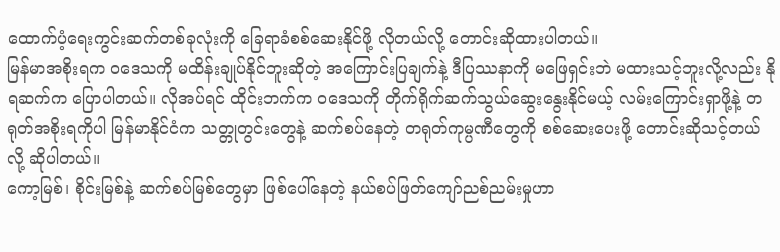ထောက်ပံ့ရေးကွင်းဆက်တစ်ခုလုံးကို ခြေရာခံစစ်ဆေးနိုင်ဖို့ လိုတယ်လို့ တောင်းဆိုထားပါတယ်။
မြန်မာအစိုးရက ဝဒေသကို မထိန်းချုပ်နိုင်ဘူးဆိုတဲ့ အကြောင်းပြချက်နဲ့ ဒီပြဿနာကို မဖြေရှင်းဘဲ မထားသင့်ဘူးလို့လည်း နိုရဆက်က ပြောပါတယ်။ လိုအပ်ရင် ထိုင်းဘက်က ဝဒေသကို တိုက်ရိုက်ဆက်သွယ်ဆွေးနွေးနိုင်မယ့် လမ်းကြောင်းရှာဖို့နဲ့ တရုတ်အစိုးရကိုပါ မြန်မာနိုင်ငံက သတ္တုတွင်းတွေနဲ့ ဆက်စပ်နေတဲ့ တရုတ်ကုမ္ပဏီတွေကို စစ်ဆေးပေးဖို့ တောင်းဆိုသင့်တယ်လို့ ဆိုပါတယ်။
ကော့မြစ်၊ စိုင်းမြစ်နဲ့ ဆက်စပ်မြစ်တွေမှာ ဖြစ်ပေါ်နေတဲ့ နယ်စပ်ဖြတ်ကျော်ညစ်ညမ်းမှုဟာ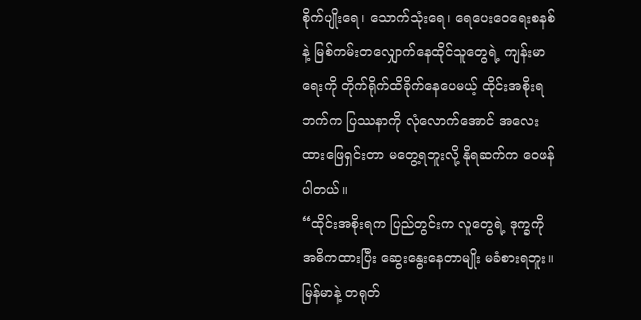စိုက်ပျိုးရေ၊ သောက်သုံးရေ၊ ရေပေးဝေရေးစနစ်နဲ့ မြစ်ကမ်းတလျှောက်နေထိုင်သူတွေရဲ့ ကျန်းမာရေးကို တိုက်ရိုက်ထိခိုက်နေပေမယ့် ထိုင်းအစိုးရဘက်က ပြဿနာကို လုံလောက်အောင် အလေးထားဖြေရှင်းတာ မတွေ့ရဘူးလို့ နိုရဆက်က ဝေဖန်ပါတယ်။
“ထိုင်းအစိုးရက ပြည်တွင်းက လူတွေရဲ့ ဒုက္ခကို အဓိကထားပြီး ဆွေးနွေးနေတာမျိုး မခံစားရဘူး။ မြန်မာနဲ့ တရုတ်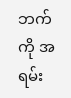ဘက်ကို အရမ်း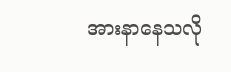အားနာနေသလို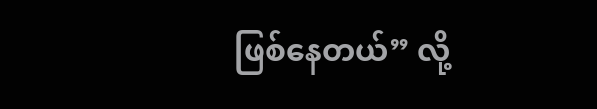ဖြစ်နေတယ်” လို့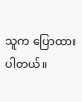သူက ပြောထားပါတယ်။